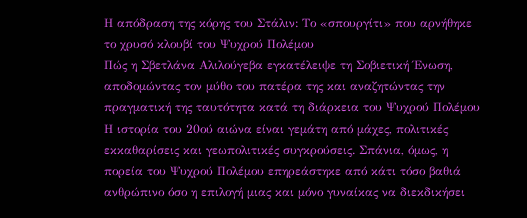Η απόδραση της κόρης του Στάλιν: Το «σπουργίτι» που αρνήθηκε το χρυσό κλουβί του Ψυχρού Πολέμου
Πώς η Σβετλάνα Αλιλούγεβα εγκατέλειψε τη Σοβιετική Ένωση, αποδομώντας τον μύθο του πατέρα της και αναζητώντας την πραγματική της ταυτότητα κατά τη διάρκεια του Ψυχρού Πολέμου
Η ιστορία του 20ού αιώνα είναι γεμάτη από μάχες, πολιτικές εκκαθαρίσεις και γεωπολιτικές συγκρούσεις. Σπάνια, όμως, η πορεία του Ψυχρού Πολέμου επηρεάστηκε από κάτι τόσο βαθιά ανθρώπινο όσο η επιλογή μιας και μόνο γυναίκας να διεκδικήσει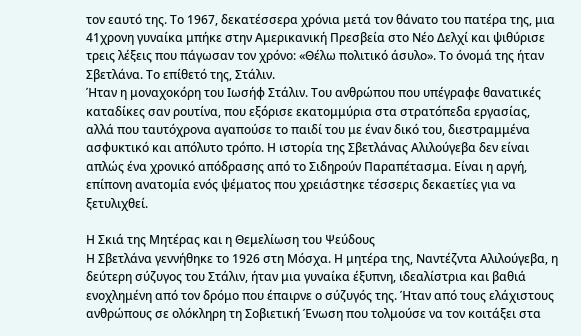τον εαυτό της. Το 1967, δεκατέσσερα χρόνια μετά τον θάνατο του πατέρα της, μια 41χρονη γυναίκα μπήκε στην Αμερικανική Πρεσβεία στο Νέο Δελχί και ψιθύρισε τρεις λέξεις που πάγωσαν τον χρόνο: «Θέλω πολιτικό άσυλο». Το όνομά της ήταν Σβετλάνα. Το επίθετό της, Στάλιν.
Ήταν η μοναχοκόρη του Ιωσήφ Στάλιν. Του ανθρώπου που υπέγραφε θανατικές καταδίκες σαν ρουτίνα, που εξόρισε εκατομμύρια στα στρατόπεδα εργασίας, αλλά που ταυτόχρονα αγαπούσε το παιδί του με έναν δικό του, διεστραμμένα ασφυκτικό και απόλυτο τρόπο. Η ιστορία της Σβετλάνας Αλιλούγεβα δεν είναι απλώς ένα χρονικό απόδρασης από το Σιδηρούν Παραπέτασμα. Είναι η αργή, επίπονη ανατομία ενός ψέματος που χρειάστηκε τέσσερις δεκαετίες για να ξετυλιχθεί.

Η Σκιά της Μητέρας και η Θεμελίωση του Ψεύδους
Η Σβετλάνα γεννήθηκε το 1926 στη Μόσχα. Η μητέρα της, Ναντέζντα Αλιλούγεβα, η δεύτερη σύζυγος του Στάλιν, ήταν μια γυναίκα έξυπνη, ιδεαλίστρια και βαθιά ενοχλημένη από τον δρόμο που έπαιρνε ο σύζυγός της. Ήταν από τους ελάχιστους ανθρώπους σε ολόκληρη τη Σοβιετική Ένωση που τολμούσε να τον κοιτάξει στα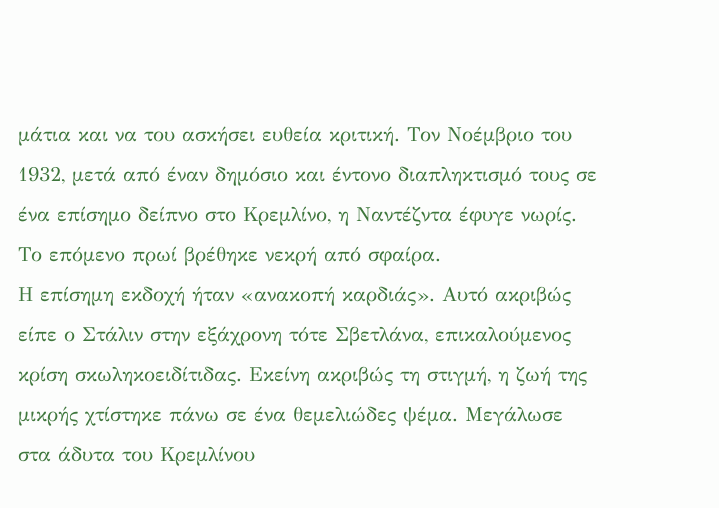μάτια και να του ασκήσει ευθεία κριτική. Τον Νοέμβριο του 1932, μετά από έναν δημόσιο και έντονο διαπληκτισμό τους σε ένα επίσημο δείπνο στο Κρεμλίνο, η Ναντέζντα έφυγε νωρίς. Το επόμενο πρωί βρέθηκε νεκρή από σφαίρα.
Η επίσημη εκδοχή ήταν «ανακοπή καρδιάς». Αυτό ακριβώς είπε ο Στάλιν στην εξάχρονη τότε Σβετλάνα, επικαλούμενος κρίση σκωληκοειδίτιδας. Εκείνη ακριβώς τη στιγμή, η ζωή της μικρής χτίστηκε πάνω σε ένα θεμελιώδες ψέμα. Μεγάλωσε στα άδυτα του Κρεμλίνου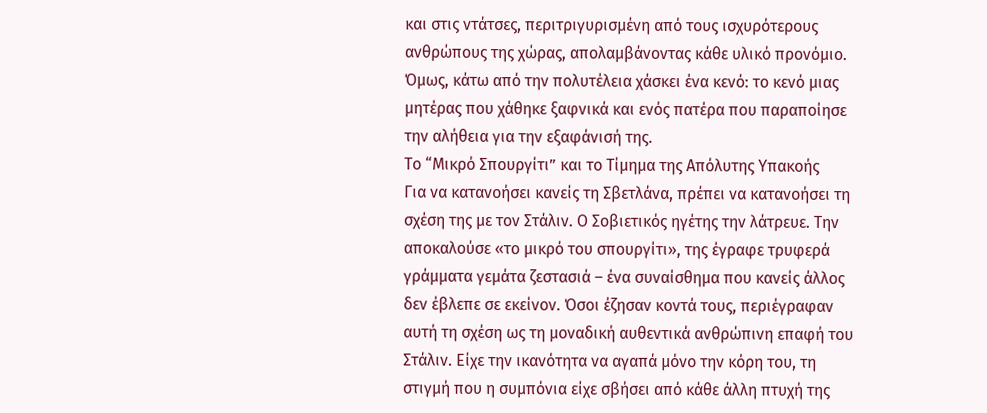και στις ντάτσες, περιτριγυρισμένη από τους ισχυρότερους ανθρώπους της χώρας, απολαμβάνοντας κάθε υλικό προνόμιο. Όμως, κάτω από την πολυτέλεια χάσκει ένα κενό: το κενό μιας μητέρας που χάθηκε ξαφνικά και ενός πατέρα που παραποίησε την αλήθεια για την εξαφάνισή της.
Το “Μικρό Σπουργίτι” και το Τίμημα της Απόλυτης Υπακοής
Για να κατανοήσει κανείς τη Σβετλάνα, πρέπει να κατανοήσει τη σχέση της με τον Στάλιν. Ο Σοβιετικός ηγέτης την λάτρευε. Την αποκαλούσε «το μικρό του σπουργίτι», της έγραφε τρυφερά γράμματα γεμάτα ζεστασιά – ένα συναίσθημα που κανείς άλλος δεν έβλεπε σε εκείνον. Όσοι έζησαν κοντά τους, περιέγραφαν αυτή τη σχέση ως τη μοναδική αυθεντικά ανθρώπινη επαφή του Στάλιν. Είχε την ικανότητα να αγαπά μόνο την κόρη του, τη στιγμή που η συμπόνια είχε σβήσει από κάθε άλλη πτυχή της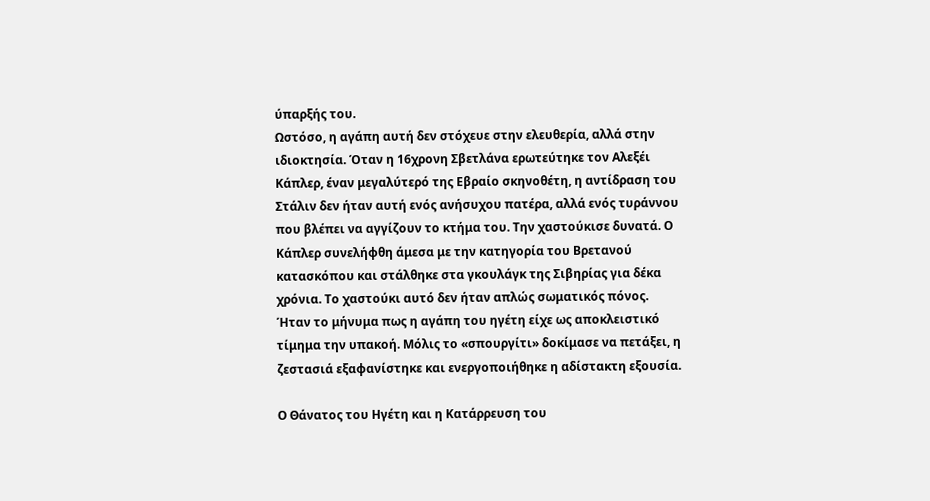ύπαρξής του.
Ωστόσο, η αγάπη αυτή δεν στόχευε στην ελευθερία, αλλά στην ιδιοκτησία. Όταν η 16χρονη Σβετλάνα ερωτεύτηκε τον Αλεξέι Κάπλερ, έναν μεγαλύτερό της Εβραίο σκηνοθέτη, η αντίδραση του Στάλιν δεν ήταν αυτή ενός ανήσυχου πατέρα, αλλά ενός τυράννου που βλέπει να αγγίζουν το κτήμα του. Την χαστούκισε δυνατά. Ο Κάπλερ συνελήφθη άμεσα με την κατηγορία του Βρετανού κατασκόπου και στάλθηκε στα γκουλάγκ της Σιβηρίας για δέκα χρόνια. Το χαστούκι αυτό δεν ήταν απλώς σωματικός πόνος. Ήταν το μήνυμα πως η αγάπη του ηγέτη είχε ως αποκλειστικό τίμημα την υπακοή. Μόλις το «σπουργίτι» δοκίμασε να πετάξει, η ζεστασιά εξαφανίστηκε και ενεργοποιήθηκε η αδίστακτη εξουσία.

Ο Θάνατος του Ηγέτη και η Κατάρρευση του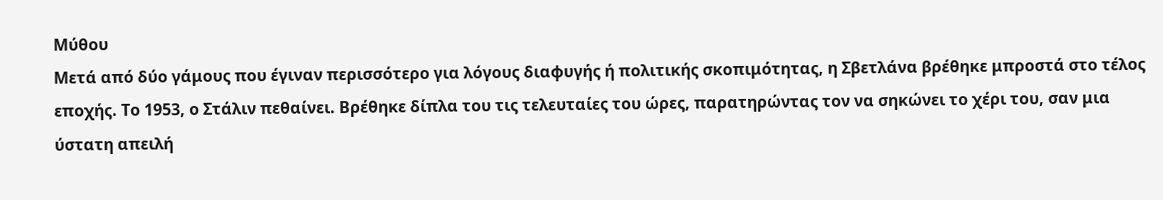Μύθου
Μετά από δύο γάμους που έγιναν περισσότερο για λόγους διαφυγής ή πολιτικής σκοπιμότητας, η Σβετλάνα βρέθηκε μπροστά στο τέλος εποχής. Το 1953, ο Στάλιν πεθαίνει. Βρέθηκε δίπλα του τις τελευταίες του ώρες, παρατηρώντας τον να σηκώνει το χέρι του, σαν μια ύστατη απειλή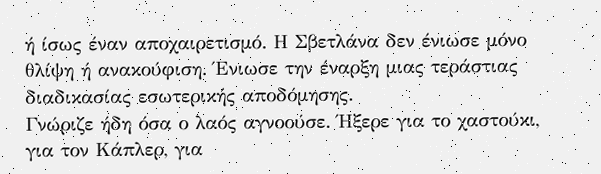ή ίσως έναν αποχαιρετισμό. Η Σβετλάνα δεν ένιωσε μόνο θλίψη ή ανακούφιση. Ένιωσε την έναρξη μιας τεράστιας διαδικασίας εσωτερικής αποδόμησης.
Γνώριζε ήδη όσα ο λαός αγνοούσε. Ήξερε για το χαστούκι, για τον Κάπλερ, για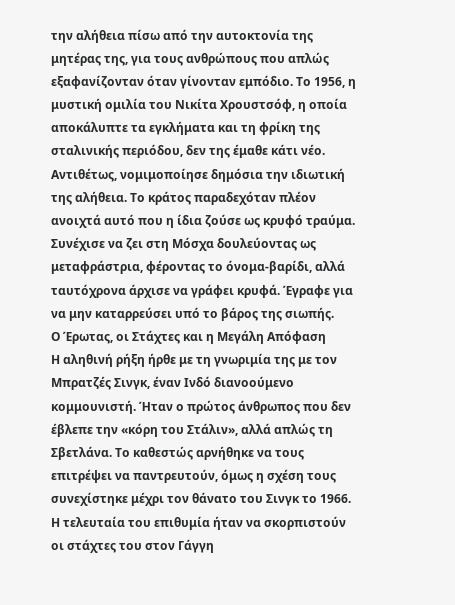την αλήθεια πίσω από την αυτοκτονία της μητέρας της, για τους ανθρώπους που απλώς εξαφανίζονταν όταν γίνονταν εμπόδιο. Το 1956, η μυστική ομιλία του Νικίτα Χρουστσόφ, η οποία αποκάλυπτε τα εγκλήματα και τη φρίκη της σταλινικής περιόδου, δεν της έμαθε κάτι νέο. Αντιθέτως, νομιμοποίησε δημόσια την ιδιωτική της αλήθεια. Το κράτος παραδεχόταν πλέον ανοιχτά αυτό που η ίδια ζούσε ως κρυφό τραύμα. Συνέχισε να ζει στη Μόσχα δουλεύοντας ως μεταφράστρια, φέροντας το όνομα-βαρίδι, αλλά ταυτόχρονα άρχισε να γράφει κρυφά. Έγραφε για να μην καταρρεύσει υπό το βάρος της σιωπής.
Ο Έρωτας, οι Στάχτες και η Μεγάλη Απόφαση
Η αληθινή ρήξη ήρθε με τη γνωριμία της με τον Μπρατζές Σινγκ, έναν Ινδό διανοούμενο κομμουνιστή. Ήταν ο πρώτος άνθρωπος που δεν έβλεπε την «κόρη του Στάλιν», αλλά απλώς τη Σβετλάνα. Το καθεστώς αρνήθηκε να τους επιτρέψει να παντρευτούν, όμως η σχέση τους συνεχίστηκε μέχρι τον θάνατο του Σινγκ το 1966. Η τελευταία του επιθυμία ήταν να σκορπιστούν οι στάχτες του στον Γάγγη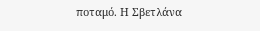ποταμό. Η Σβετλάνα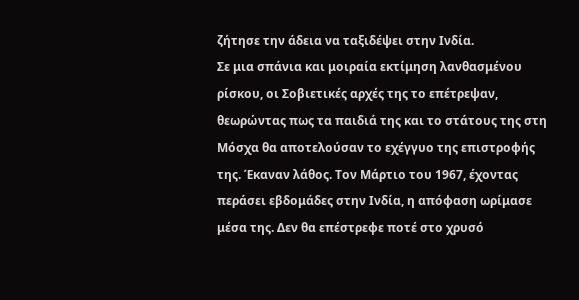ζήτησε την άδεια να ταξιδέψει στην Ινδία.
Σε μια σπάνια και μοιραία εκτίμηση λανθασμένου ρίσκου, οι Σοβιετικές αρχές της το επέτρεψαν, θεωρώντας πως τα παιδιά της και το στάτους της στη Μόσχα θα αποτελούσαν το εχέγγυο της επιστροφής της. Έκαναν λάθος. Τον Μάρτιο του 1967, έχοντας περάσει εβδομάδες στην Ινδία, η απόφαση ωρίμασε μέσα της. Δεν θα επέστρεφε ποτέ στο χρυσό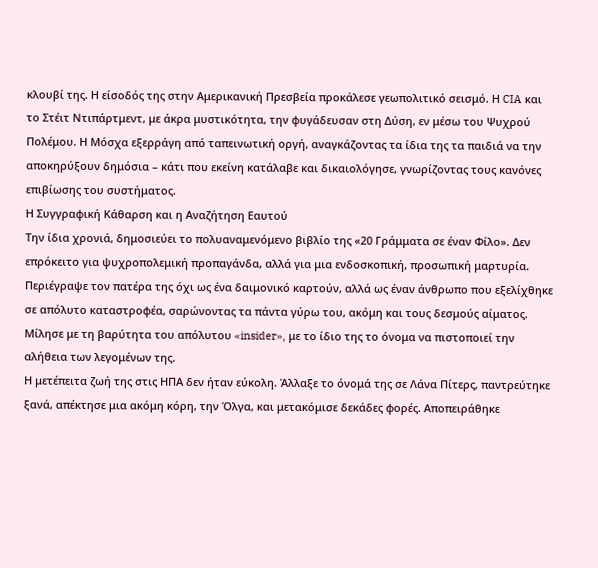κλουβί της. Η είσοδός της στην Αμερικανική Πρεσβεία προκάλεσε γεωπολιτικό σεισμό. Η CIA και το Στέιτ Ντιπάρτμεντ, με άκρα μυστικότητα, την φυγάδευσαν στη Δύση, εν μέσω του Ψυχρού Πολέμου. Η Μόσχα εξερράγη από ταπεινωτική οργή, αναγκάζοντας τα ίδια της τα παιδιά να την αποκηρύξουν δημόσια – κάτι που εκείνη κατάλαβε και δικαιολόγησε, γνωρίζοντας τους κανόνες επιβίωσης του συστήματος.
Η Συγγραφική Κάθαρση και η Αναζήτηση Εαυτού
Την ίδια χρονιά, δημοσιεύει το πολυαναμενόμενο βιβλίο της «20 Γράμματα σε έναν Φίλο». Δεν επρόκειτο για ψυχροπολεμική προπαγάνδα, αλλά για μια ενδοσκοπική, προσωπική μαρτυρία. Περιέγραψε τον πατέρα της όχι ως ένα δαιμονικό καρτούν, αλλά ως έναν άνθρωπο που εξελίχθηκε σε απόλυτο καταστροφέα, σαρώνοντας τα πάντα γύρω του, ακόμη και τους δεσμούς αίματος. Μίλησε με τη βαρύτητα του απόλυτου «insider», με το ίδιο της το όνομα να πιστοποιεί την αλήθεια των λεγομένων της.
Η μετέπειτα ζωή της στις ΗΠΑ δεν ήταν εύκολη. Άλλαξε το όνομά της σε Λάνα Πίτερς, παντρεύτηκε ξανά, απέκτησε μια ακόμη κόρη, την Όλγα, και μετακόμισε δεκάδες φορές. Αποπειράθηκε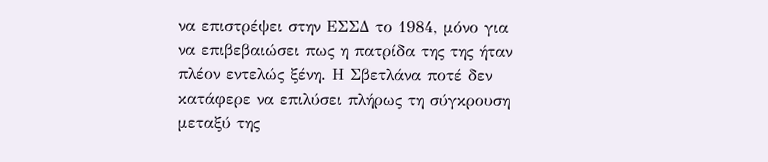να επιστρέψει στην ΕΣΣΔ το 1984, μόνο για να επιβεβαιώσει πως η πατρίδα της της ήταν πλέον εντελώς ξένη. Η Σβετλάνα ποτέ δεν κατάφερε να επιλύσει πλήρως τη σύγκρουση μεταξύ της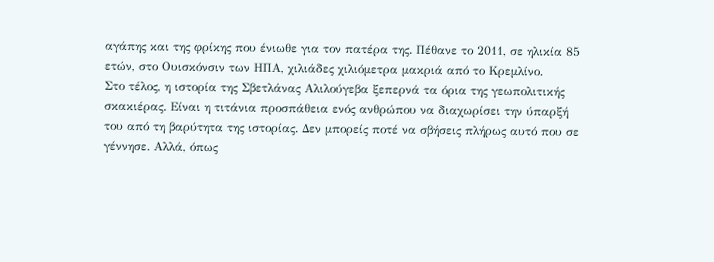αγάπης και της φρίκης που ένιωθε για τον πατέρα της. Πέθανε το 2011, σε ηλικία 85 ετών, στο Ουισκόνσιν των ΗΠΑ, χιλιάδες χιλιόμετρα μακριά από το Κρεμλίνο.
Στο τέλος, η ιστορία της Σβετλάνας Αλιλούγεβα ξεπερνά τα όρια της γεωπολιτικής σκακιέρας. Είναι η τιτάνια προσπάθεια ενός ανθρώπου να διαχωρίσει την ύπαρξή του από τη βαρύτητα της ιστορίας. Δεν μπορείς ποτέ να σβήσεις πλήρως αυτό που σε γέννησε. Αλλά, όπως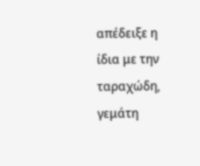απέδειξε η ίδια με την ταραχώδη, γεμάτη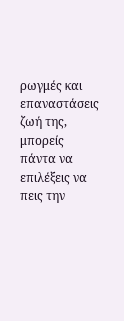ρωγμές και επαναστάσεις ζωή της, μπορείς πάντα να επιλέξεις να πεις την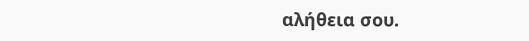αλήθεια σου.